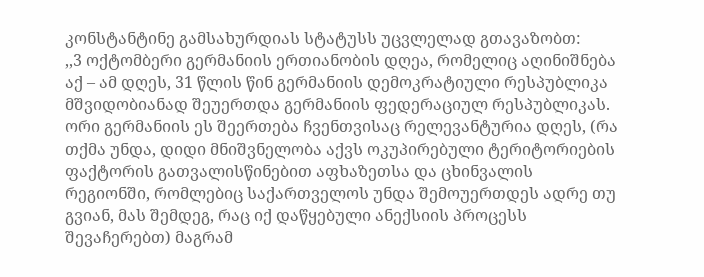კონსტანტინე გამსახურდიას სტატუსს უცვლელად გთავაზობთ:
,,3 ოქტომბერი გერმანიის ერთიანობის დღეა, რომელიც აღინიშნება აქ – ამ დღეს, 31 წლის წინ გერმანიის დემოკრატიული რესპუბლიკა მშვიდობიანად შეუერთდა გერმანიის ფედერაციულ რესპუბლიკას.
ორი გერმანიის ეს შეერთება ჩვენთვისაც რელევანტურია დღეს, (რა თქმა უნდა, დიდი მნიშვნელობა აქვს ოკუპირებული ტერიტორიების ფაქტორის გათვალისწინებით აფხაზეთსა და ცხინვალის რეგიონში, რომლებიც საქართველოს უნდა შემოუერთდეს ადრე თუ გვიან, მას შემდეგ, რაც იქ დაწყებული ანექსიის პროცესს შევაჩერებთ) მაგრამ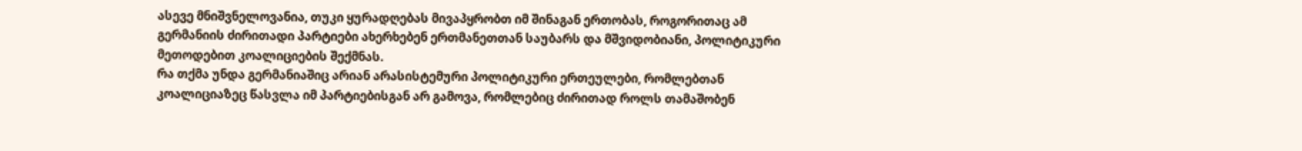ასევე მნიშვნელოვანია, თუკი ყურადღებას მივაპყრობთ იმ შინაგან ერთობას, როგორითაც ამ გერმანიის ძირითადი პარტიები ახერხებენ ერთმანეთთან საუბარს და მშვიდობიანი, პოლიტიკური მეთოდებით კოალიციების შექმნას.
რა თქმა უნდა გერმანიაშიც არიან არასისტემური პოლიტიკური ერთეულები, რომლებთან კოალიციაზეც წასვლა იმ პარტიებისგან არ გამოვა, რომლებიც ძირითად როლს თამაშობენ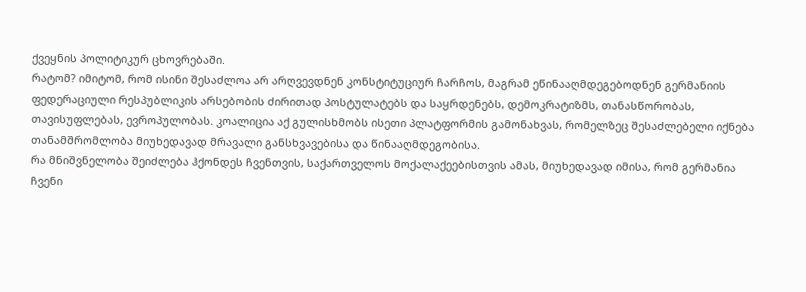ქვეყნის პოლიტიკურ ცხოვრებაში.
რატომ? იმიტომ, რომ ისინი შესაძლოა არ არღვევდნენ კონსტიტუციურ ჩარჩოს, მაგრამ ეწინააღმდეგებოდნენ გერმანიის ფედერაციული რესპუბლიკის არსებობის ძირითად პოსტულატებს და საყრდენებს, დემოკრატიზმს, თანასწორობას, თავისუფლებას, ევროპულობას. კოალიცია აქ გულისხმობს ისეთი პლატფორმის გამონახვას, რომელზეც შესაძლებელი იქნება თანამშრომლობა მიუხედავად მრავალი განსხვავებისა და წინააღმდეგობისა.
რა მნიშვნელობა შეიძლება ჰქონდეს ჩვენთვის, საქართველოს მოქალაქეებისთვის ამას, მიუხედავად იმისა, რომ გერმანია ჩვენი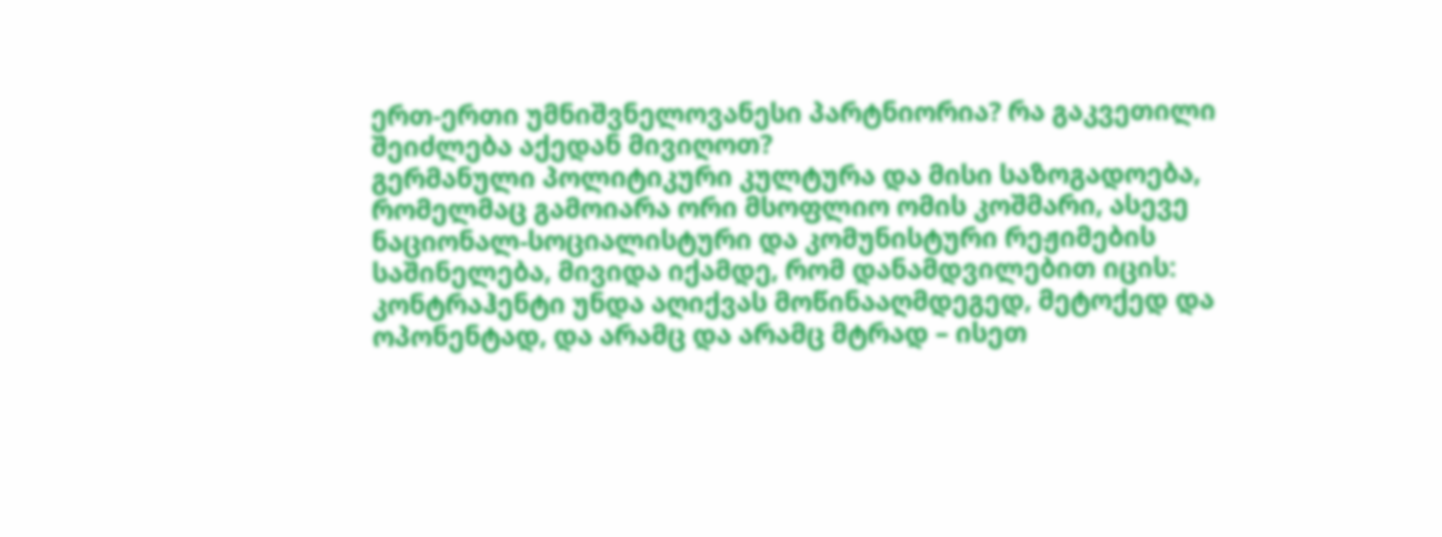ერთ-ერთი უმნიშვნელოვანესი პარტნიორია? რა გაკვეთილი შეიძლება აქედან მივიღოთ?
გერმანული პოლიტიკური კულტურა და მისი საზოგადოება, რომელმაც გამოიარა ორი მსოფლიო ომის კოშმარი, ასევე ნაციონალ-სოციალისტური და კომუნისტური რეჟიმების საშინელება, მივიდა იქამდე, რომ დანამდვილებით იცის: კონტრაჰენტი უნდა აღიქვას მოწინააღმდეგედ, მეტოქედ და ოპონენტად, და არამც და არამც მტრად – ისეთ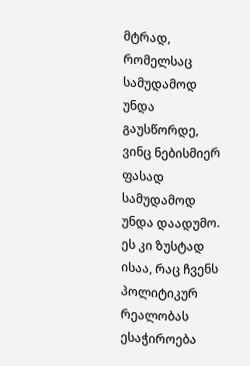მტრად, რომელსაც სამუდამოდ უნდა გაუსწორდე, ვინც ნებისმიერ ფასად სამუდამოდ უნდა დაადუმო.
ეს კი ზუსტად ისაა, რაც ჩვენს პოლიტიკურ რეალობას ესაჭიროება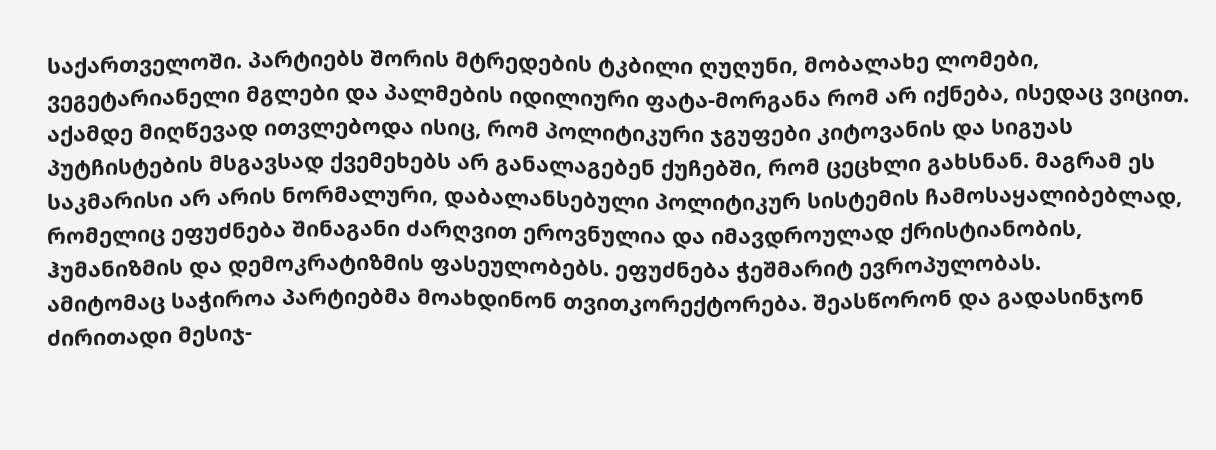საქართველოში. პარტიებს შორის მტრედების ტკბილი ღუღუნი, მობალახე ლომები, ვეგეტარიანელი მგლები და პალმების იდილიური ფატა-მორგანა რომ არ იქნება, ისედაც ვიცით.
აქამდე მიღწევად ითვლებოდა ისიც, რომ პოლიტიკური ჯგუფები კიტოვანის და სიგუას პუტჩისტების მსგავსად ქვემეხებს არ განალაგებენ ქუჩებში, რომ ცეცხლი გახსნან. მაგრამ ეს საკმარისი არ არის ნორმალური, დაბალანსებული პოლიტიკურ სისტემის ჩამოსაყალიბებლად, რომელიც ეფუძნება შინაგანი ძარღვით ეროვნულია და იმავდროულად ქრისტიანობის, ჰუმანიზმის და დემოკრატიზმის ფასეულობებს. ეფუძნება ჭეშმარიტ ევროპულობას.
ამიტომაც საჭიროა პარტიებმა მოახდინონ თვითკორექტორება. შეასწორონ და გადასინჯონ ძირითადი მესიჯ-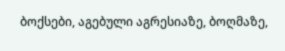ბოქსები, აგებული აგრესიაზე, ბოღმაზე,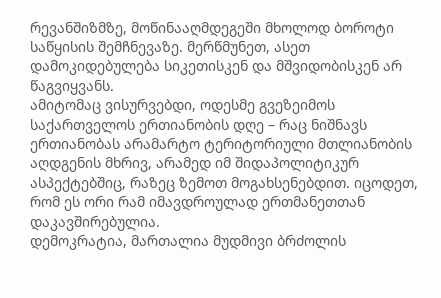რევანშიზმზე, მოწინააღმდეგეში მხოლოდ ბოროტი საწყისის შემჩნევაზე. მერწმუნეთ, ასეთ დამოკიდებულება სიკეთისკენ და მშვიდობისკენ არ წაგვიყვანს.
ამიტომაც ვისურვებდი, ოდესმე გვეზეიმოს საქართველოს ერთიანობის დღე – რაც ნიშნავს ერთიანობას არამარტო ტერიტორიული მთლიანობის აღდგენის მხრივ, არამედ იმ შიდაპოლიტიკურ ასპექტებშიც, რაზეც ზემოთ მოგახსენებდით. იცოდეთ, რომ ეს ორი რამ იმავდროულად ერთმანეთთან დაკავშირებულია.
დემოკრატია, მართალია მუდმივი ბრძოლის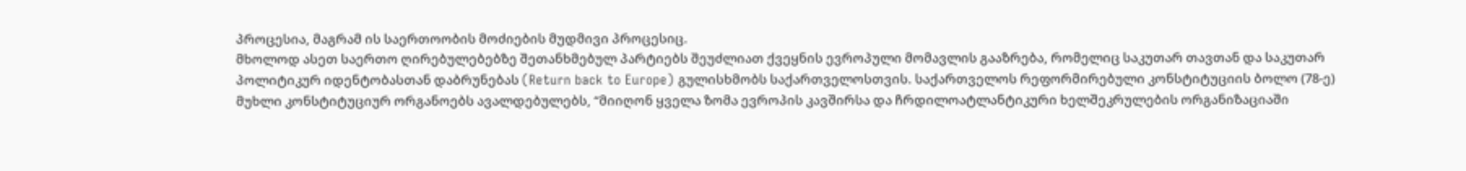პროცესია, მაგრამ ის საერთოობის მოძიების მუდმივი პროცესიც.
მხოლოდ ასეთ საერთო ღირებულებებზე შეთანხმებულ პარტიებს შეუძლიათ ქვეყნის ევროპული მომავლის გააზრება, რომელიც საკუთარ თავთან და საკუთარ პოლიტიკურ იდენტობასთან დაბრუნებას (Return back to Europe) გულისხმობს საქართველოსთვის. საქართველოს რეფორმირებული კონსტიტუციის ბოლო (78-ე) მუხლი კონსტიტუციურ ორგანოებს ავალდებულებს, “მიიღონ ყველა ზომა ევროპის კავშირსა და ჩრდილოატლანტიკური ხელშეკრულების ორგანიზაციაში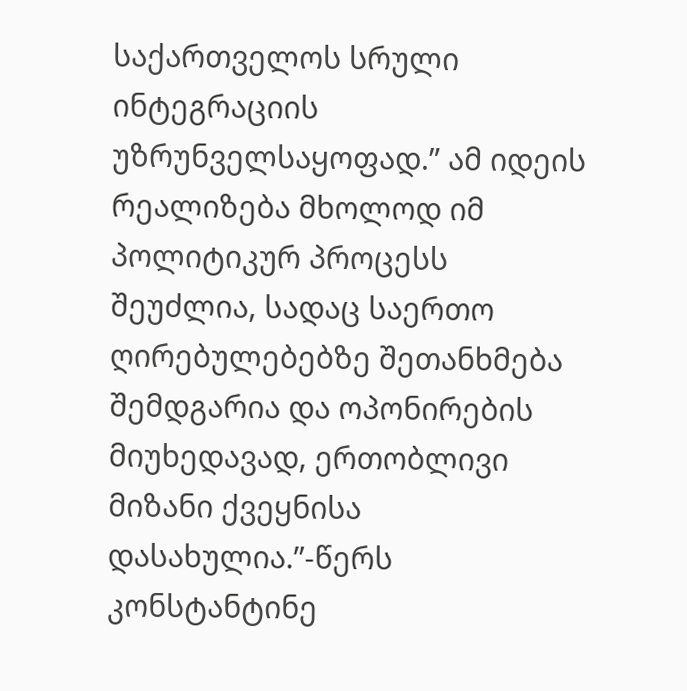საქართველოს სრული ინტეგრაციის უზრუნველსაყოფად.” ამ იდეის რეალიზება მხოლოდ იმ პოლიტიკურ პროცესს შეუძლია, სადაც საერთო ღირებულებებზე შეთანხმება შემდგარია და ოპონირების მიუხედავად, ერთობლივი მიზანი ქვეყნისა დასახულია.”-წერს კონსტანტინე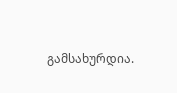გამსახურდია.